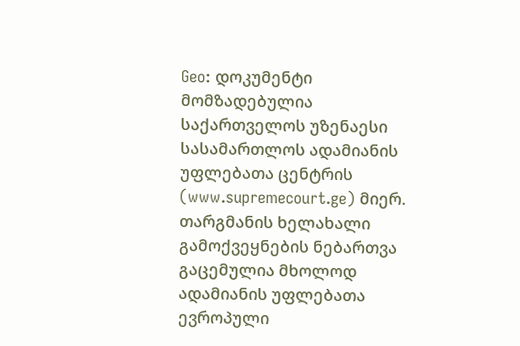Geo: დოკუმენტი მომზადებულია საქართველოს უზენაესი სასამართლოს ადამიანის უფლებათა ცენტრის (www.supremecourt.ge) მიერ. თარგმანის ხელახალი გამოქვეყნების ნებართვა გაცემულია მხოლოდ ადამიანის უფლებათა ევროპული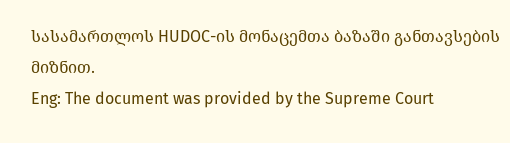სასამართლოს HUDOC-ის მონაცემთა ბაზაში განთავსების მიზნით.
Eng: The document was provided by the Supreme Court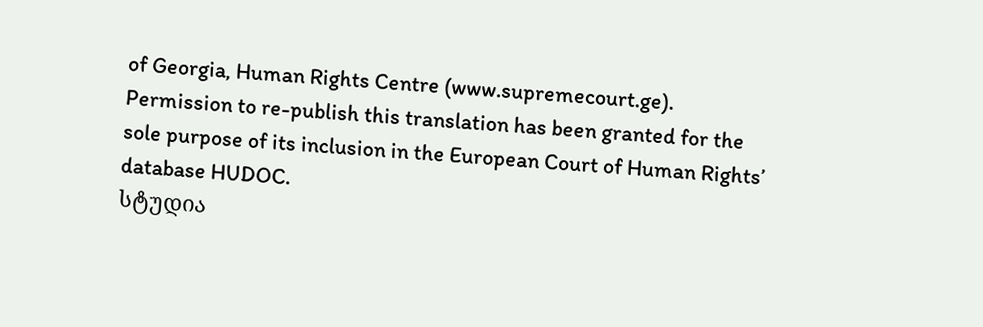of Georgia, Human Rights Centre (www.supremecourt.ge). Permission to re-publish this translation has been granted for the sole purpose of its inclusion in the European Court of Human Rights’ database HUDOC.
სტუდია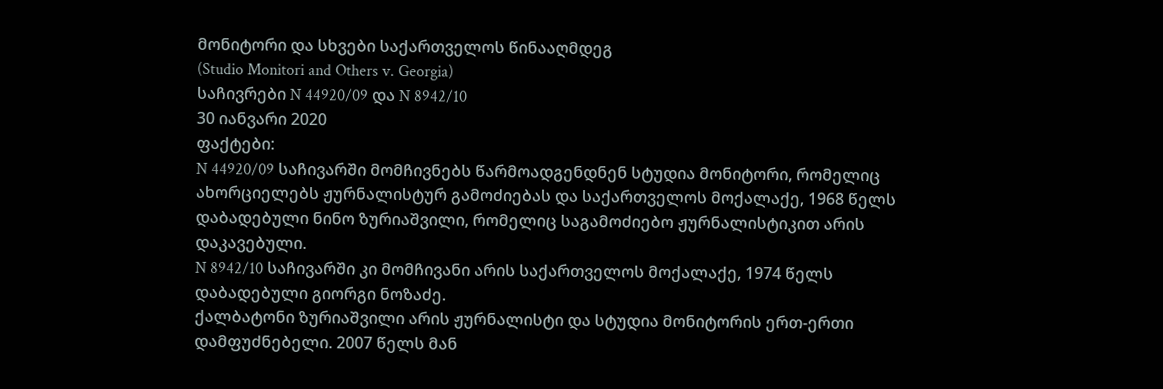მონიტორი და სხვები საქართველოს წინააღმდეგ
(Studio Monitori and Others v. Georgia)
საჩივრები N 44920/09 და N 8942/10
30 იანვარი 2020
ფაქტები:
N 44920/09 საჩივარში მომჩივნებს წარმოადგენდნენ სტუდია მონიტორი, რომელიც ახორციელებს ჟურნალისტურ გამოძიებას და საქართველოს მოქალაქე, 1968 წელს დაბადებული ნინო ზურიაშვილი, რომელიც საგამოძიებო ჟურნალისტიკით არის დაკავებული.
N 8942/10 საჩივარში კი მომჩივანი არის საქართველოს მოქალაქე, 1974 წელს დაბადებული გიორგი ნოზაძე.
ქალბატონი ზურიაშვილი არის ჟურნალისტი და სტუდია მონიტორის ერთ-ერთი დამფუძნებელი. 2007 წელს მან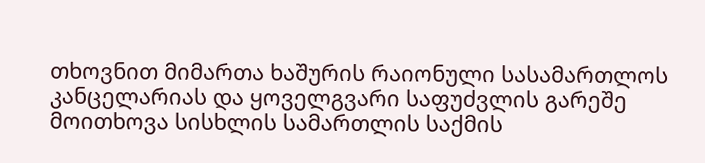თხოვნით მიმართა ხაშურის რაიონული სასამართლოს კანცელარიას და ყოველგვარი საფუძვლის გარეშე მოითხოვა სისხლის სამართლის საქმის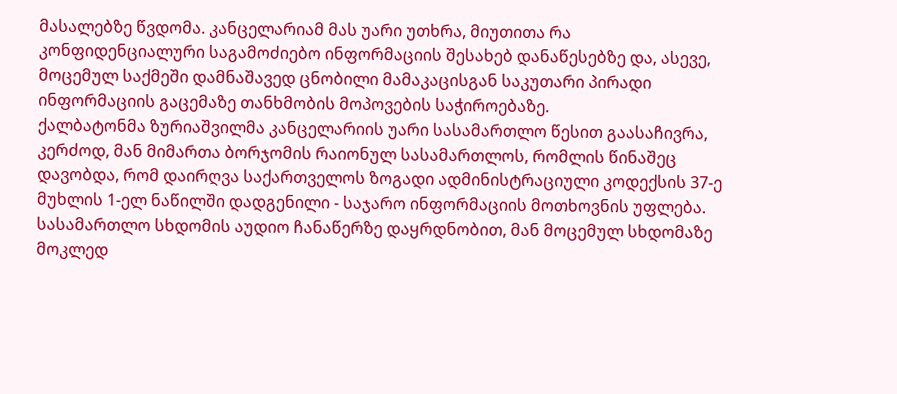მასალებზე წვდომა. კანცელარიამ მას უარი უთხრა, მიუთითა რა კონფიდენციალური საგამოძიებო ინფორმაციის შესახებ დანაწესებზე და, ასევე, მოცემულ საქმეში დამნაშავედ ცნობილი მამაკაცისგან საკუთარი პირადი ინფორმაციის გაცემაზე თანხმობის მოპოვების საჭიროებაზე.
ქალბატონმა ზურიაშვილმა კანცელარიის უარი სასამართლო წესით გაასაჩივრა, კერძოდ, მან მიმართა ბორჯომის რაიონულ სასამართლოს, რომლის წინაშეც დავობდა, რომ დაირღვა საქართველოს ზოგადი ადმინისტრაციული კოდექსის 37-ე მუხლის 1-ელ ნაწილში დადგენილი - საჯარო ინფორმაციის მოთხოვნის უფლება. სასამართლო სხდომის აუდიო ჩანაწერზე დაყრდნობით, მან მოცემულ სხდომაზე მოკლედ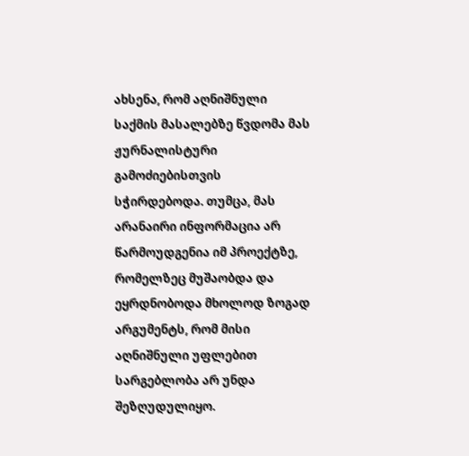ახსენა, რომ აღნიშნული საქმის მასალებზე წვდომა მას ჟურნალისტური გამოძიებისთვის სჭირდებოდა. თუმცა, მას არანაირი ინფორმაცია არ წარმოუდგენია იმ პროექტზე, რომელზეც მუშაობდა და ეყრდნობოდა მხოლოდ ზოგად არგუმენტს, რომ მისი აღნიშნული უფლებით სარგებლობა არ უნდა შეზღუდულიყო.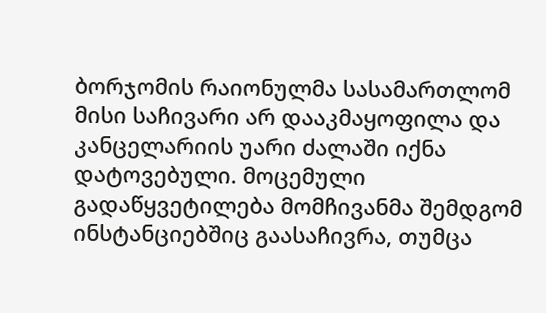ბორჯომის რაიონულმა სასამართლომ მისი საჩივარი არ დააკმაყოფილა და კანცელარიის უარი ძალაში იქნა დატოვებული. მოცემული გადაწყვეტილება მომჩივანმა შემდგომ ინსტანციებშიც გაასაჩივრა, თუმცა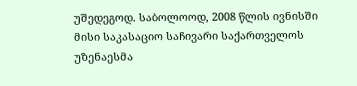უშედეგოდ. საბოლოოდ, 2008 წლის ივნისში მისი საკასაციო საჩივარი საქართველოს უზენაესმა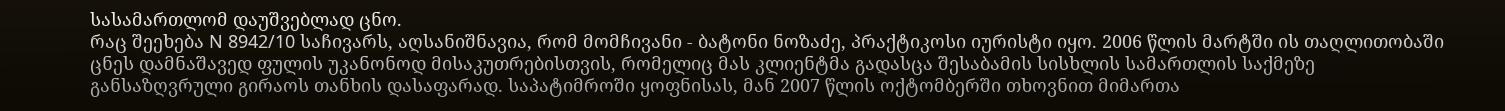სასამართლომ დაუშვებლად ცნო.
რაც შეეხება N 8942/10 საჩივარს, აღსანიშნავია, რომ მომჩივანი - ბატონი ნოზაძე, პრაქტიკოსი იურისტი იყო. 2006 წლის მარტში ის თაღლითობაში ცნეს დამნაშავედ ფულის უკანონოდ მისაკუთრებისთვის, რომელიც მას კლიენტმა გადასცა შესაბამის სისხლის სამართლის საქმეზე განსაზღვრული გირაოს თანხის დასაფარად. საპატიმროში ყოფნისას, მან 2007 წლის ოქტომბერში თხოვნით მიმართა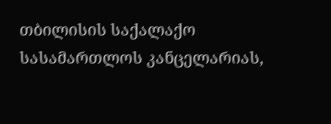თბილისის საქალაქო სასამართლოს კანცელარიას,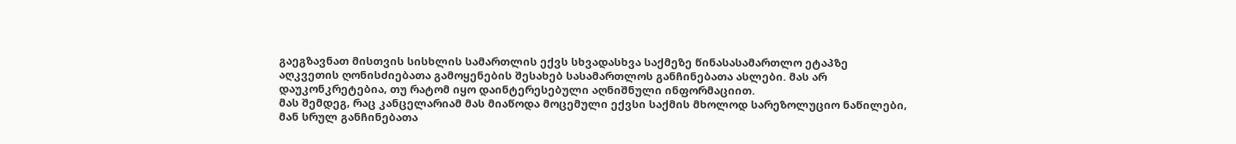გაეგზავნათ მისთვის სისხლის სამართლის ექვს სხვადასხვა საქმეზე წინასასამართლო ეტაპზე აღკვეთის ღონისძიებათა გამოყენების შესახებ სასამართლოს განჩინებათა ასლები. მას არ დაუკონკრეტებია, თუ რატომ იყო დაინტერესებული აღნიშნული ინფორმაციით.
მას შემდეგ, რაც კანცელარიამ მას მიაწოდა მოცემული ექვსი საქმის მხოლოდ სარეზოლუციო ნაწილები, მან სრულ განჩინებათა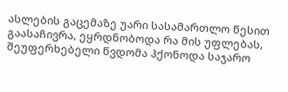ასლების გაცემაზე უარი სასამართლო წესით გაასაჩივრა, ეყრდნობოდა რა მის უფლებას, შეუფერხებელი წვდომა ჰქონოდა საჯარო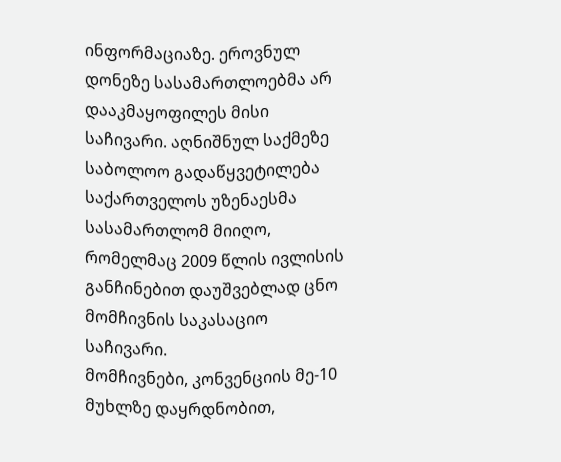ინფორმაციაზე. ეროვნულ დონეზე სასამართლოებმა არ დააკმაყოფილეს მისი საჩივარი. აღნიშნულ საქმეზე საბოლოო გადაწყვეტილება საქართველოს უზენაესმა სასამართლომ მიიღო, რომელმაც 2009 წლის ივლისის განჩინებით დაუშვებლად ცნო მომჩივნის საკასაციო საჩივარი.
მომჩივნები, კონვენციის მე-10 მუხლზე დაყრდნობით,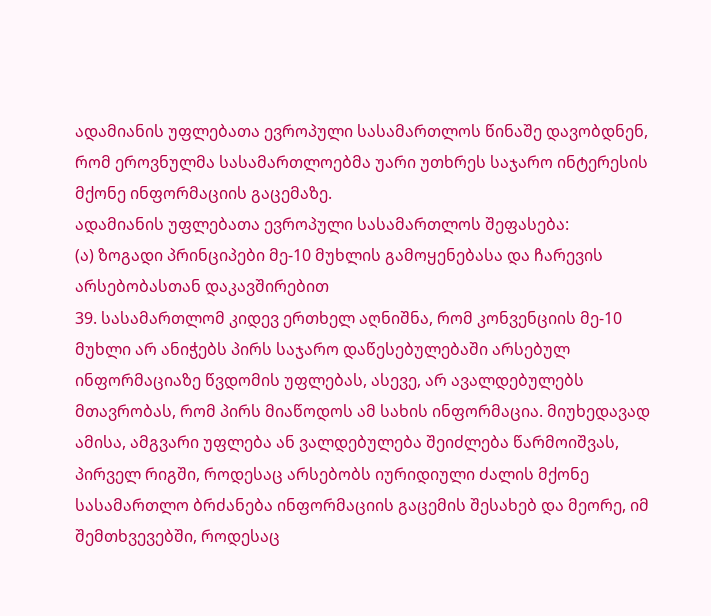ადამიანის უფლებათა ევროპული სასამართლოს წინაშე დავობდნენ, რომ ეროვნულმა სასამართლოებმა უარი უთხრეს საჯარო ინტერესის მქონე ინფორმაციის გაცემაზე.
ადამიანის უფლებათა ევროპული სასამართლოს შეფასება:
(ა) ზოგადი პრინციპები მე-10 მუხლის გამოყენებასა და ჩარევის არსებობასთან დაკავშირებით
39. სასამართლომ კიდევ ერთხელ აღნიშნა, რომ კონვენციის მე-10 მუხლი არ ანიჭებს პირს საჯარო დაწესებულებაში არსებულ ინფორმაციაზე წვდომის უფლებას, ასევე, არ ავალდებულებს მთავრობას, რომ პირს მიაწოდოს ამ სახის ინფორმაცია. მიუხედავად ამისა, ამგვარი უფლება ან ვალდებულება შეიძლება წარმოიშვას, პირველ რიგში, როდესაც არსებობს იურიდიული ძალის მქონე სასამართლო ბრძანება ინფორმაციის გაცემის შესახებ და მეორე, იმ შემთხვევებში, როდესაც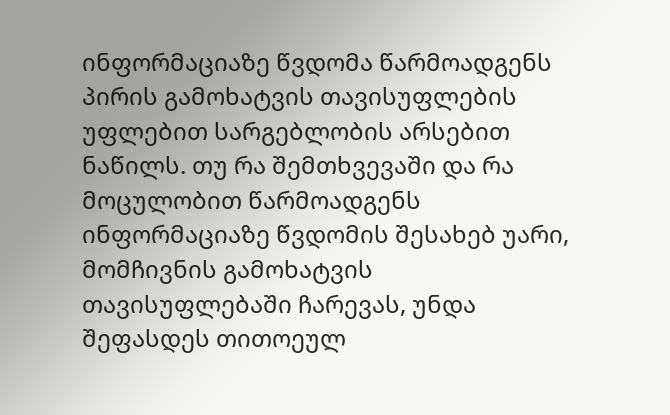ინფორმაციაზე წვდომა წარმოადგენს პირის გამოხატვის თავისუფლების უფლებით სარგებლობის არსებით ნაწილს. თუ რა შემთხვევაში და რა მოცულობით წარმოადგენს ინფორმაციაზე წვდომის შესახებ უარი, მომჩივნის გამოხატვის თავისუფლებაში ჩარევას, უნდა შეფასდეს თითოეულ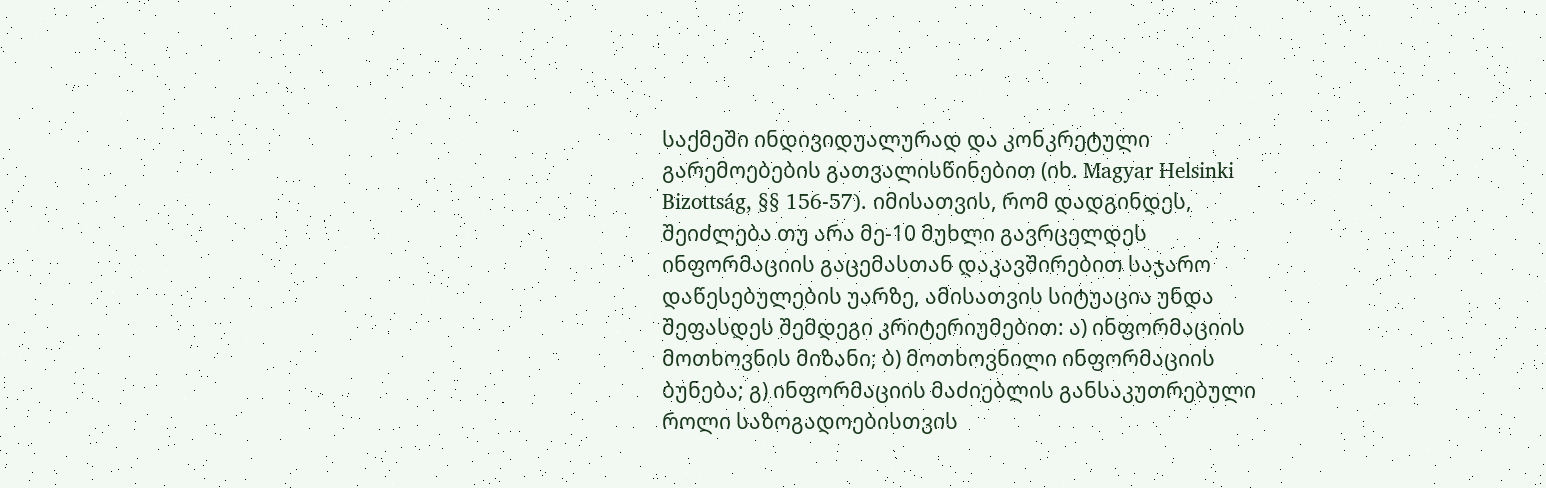საქმეში ინდივიდუალურად და კონკრეტული გარემოებების გათვალისწინებით (იხ. Magyar Helsinki Bizottság, §§ 156-57). იმისათვის, რომ დადგინდეს, შეიძლება თუ არა მე-10 მუხლი გავრცელდეს ინფორმაციის გაცემასთან დაკავშირებით საჯარო დაწესებულების უარზე, ამისათვის სიტუაცია უნდა შეფასდეს შემდეგი კრიტერიუმებით: ა) ინფორმაციის მოთხოვნის მიზანი; ბ) მოთხოვნილი ინფორმაციის ბუნება; გ) ინფორმაციის მაძიებლის განსაკუთრებული როლი საზოგადოებისთვის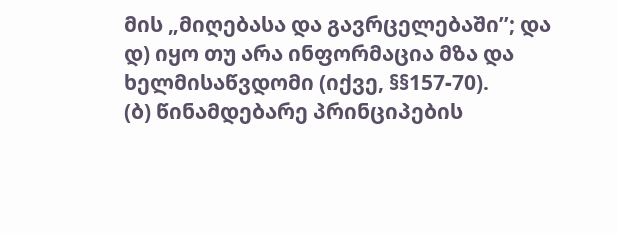მის „მიღებასა და გავრცელებაში’’; და დ) იყო თუ არა ინფორმაცია მზა და ხელმისაწვდომი (იქვე, §§157-70).
(ბ) წინამდებარე პრინციპების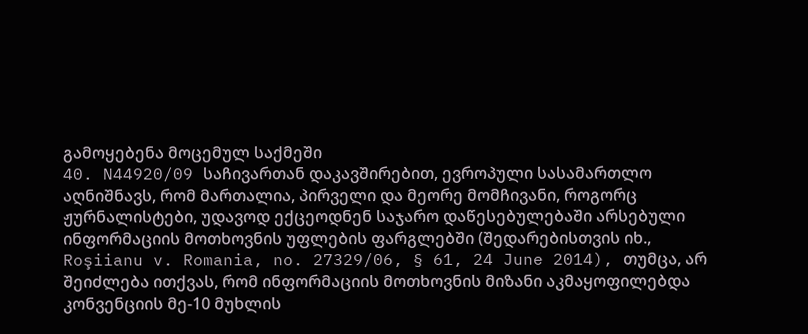გამოყებენა მოცემულ საქმეში
40. N44920/09 საჩივართან დაკავშირებით, ევროპული სასამართლო აღნიშნავს, რომ მართალია, პირველი და მეორე მომჩივანი, როგორც ჟურნალისტები, უდავოდ ექცეოდნენ საჯარო დაწესებულებაში არსებული ინფორმაციის მოთხოვნის უფლების ფარგლებში (შედარებისთვის იხ., Roşiianu v. Romania, no. 27329/06, § 61, 24 June 2014), თუმცა, არ შეიძლება ითქვას, რომ ინფორმაციის მოთხოვნის მიზანი აკმაყოფილებდა კონვენციის მე-10 მუხლის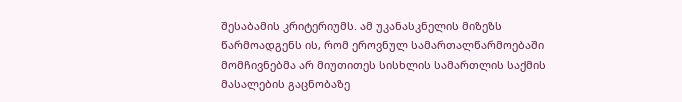შესაბამის კრიტერიუმს. ამ უკანასკნელის მიზეზს წარმოადგენს ის, რომ ეროვნულ სამართალწარმოებაში მომჩივნებმა არ მიუთითეს სისხლის სამართლის საქმის მასალების გაცნობაზე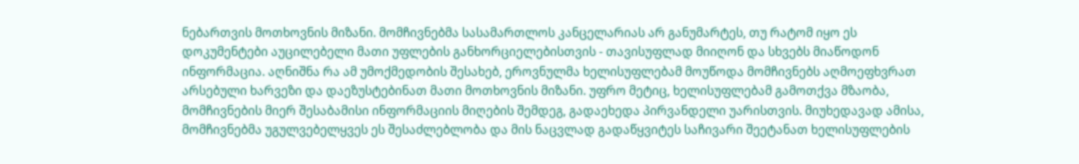ნებართვის მოთხოვნის მიზანი. მომჩივნებმა სასამართლოს კანცელარიას არ განუმარტეს, თუ რატომ იყო ეს დოკუმენტები აუცილებელი მათი უფლების განხორციელებისთვის - თავისუფლად მიიღონ და სხვებს მიაწოდონ ინფორმაცია. აღნიშნა რა ამ უმოქმედობის შესახებ, ეროვნულმა ხელისუფლებამ მოუწოდა მომჩივნებს აღმოეფხვრათ არსებული ხარვეზი და დაეზუსტებინათ მათი მოთხოვნის მიზანი. უფრო მეტიც, ხელისუფლებამ გამოთქვა მზაობა, მომჩივნების მიერ შესაბამისი ინფორმაციის მიღების შემდეგ, გადაეხედა პირვანდელი უარისთვის. მიუხედავად ამისა, მომჩივნებმა უგულვებელყვეს ეს შესაძლებლობა და მის ნაცვლად გადაწყვიტეს საჩივარი შეეტანათ ხელისუფლების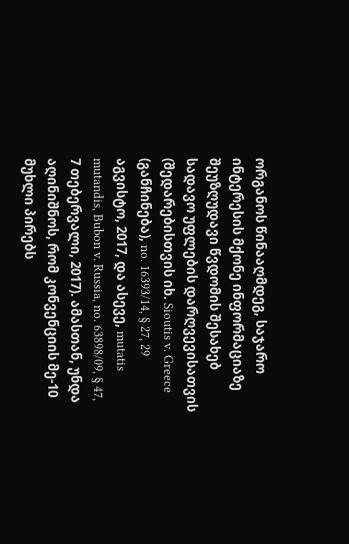ორგანოს წინააღმდეგ, საჯარო ინტერესის მქონე ინფორმაციაზე შეუზღუდავი წვდომის შესახებ სადავო უფლების დარღვევისათვის (შედარებისთვის იხ. Sioutis v. Greece (განჩინება), no. 16393/14, § 27, 29 აგვისტო, 2017, და ასევე, mutatis mutandis, Bubon v. Russia, no. 63898/09, § 47, 7 თებერვალი, 2017). ამასთან, უნდა აღინიშნოს, რომ კონვენციის მე-10 მუხლი პირებს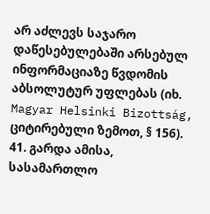არ აძლევს საჯარო დაწესებულებაში არსებულ ინფორმაციაზე წვდომის აბსოლუტურ უფლებას (იხ. Magyar Helsinki Bizottság, ციტირებული ზემოთ, § 156).
41. გარდა ამისა, სასამართლო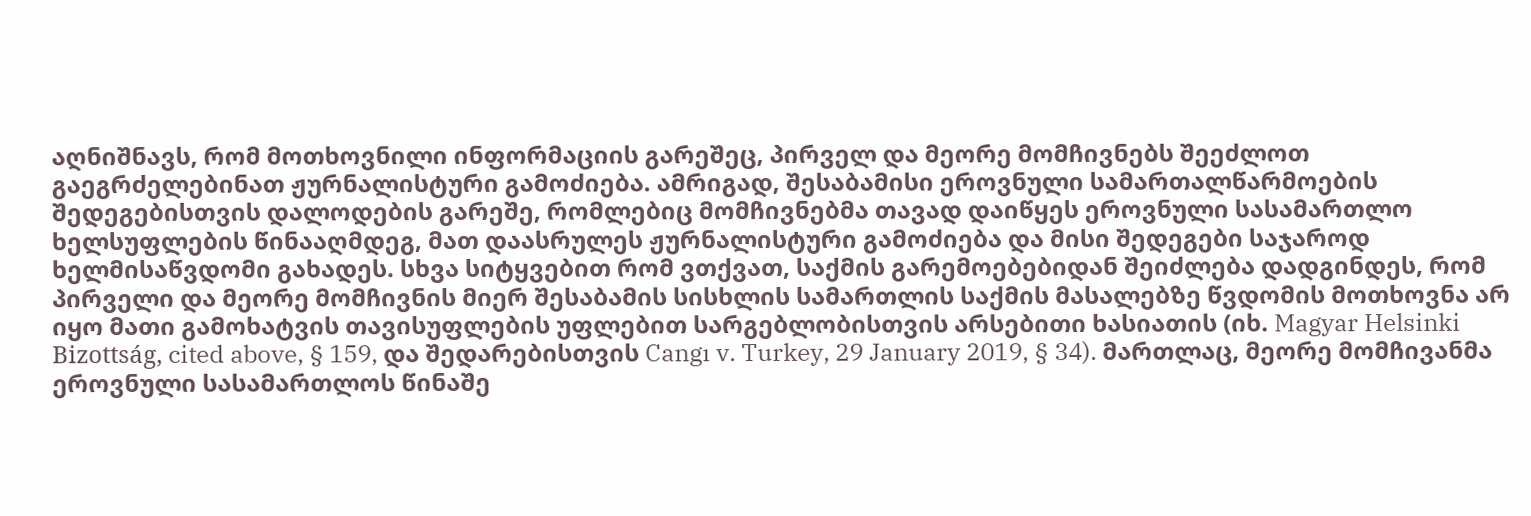აღნიშნავს, რომ მოთხოვნილი ინფორმაციის გარეშეც, პირველ და მეორე მომჩივნებს შეეძლოთ გაეგრძელებინათ ჟურნალისტური გამოძიება. ამრიგად, შესაბამისი ეროვნული სამართალწარმოების შედეგებისთვის დალოდების გარეშე, რომლებიც მომჩივნებმა თავად დაიწყეს ეროვნული სასამართლო ხელსუფლების წინააღმდეგ, მათ დაასრულეს ჟურნალისტური გამოძიება და მისი შედეგები საჯაროდ ხელმისაწვდომი გახადეს. სხვა სიტყვებით რომ ვთქვათ, საქმის გარემოებებიდან შეიძლება დადგინდეს, რომ პირველი და მეორე მომჩივნის მიერ შესაბამის სისხლის სამართლის საქმის მასალებზე წვდომის მოთხოვნა არ იყო მათი გამოხატვის თავისუფლების უფლებით სარგებლობისთვის არსებითი ხასიათის (იხ. Magyar Helsinki Bizottság, cited above, § 159, და შედარებისთვის Cangı v. Turkey, 29 January 2019, § 34). მართლაც, მეორე მომჩივანმა ეროვნული სასამართლოს წინაშე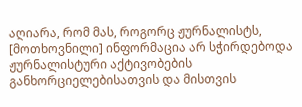აღიარა, რომ მას, როგორც ჟურნალისტს, [მოთხოვნილი] ინფორმაცია არ სჭირდებოდა ჟურნალისტური აქტივობების განხორციელებისათვის და მისთვის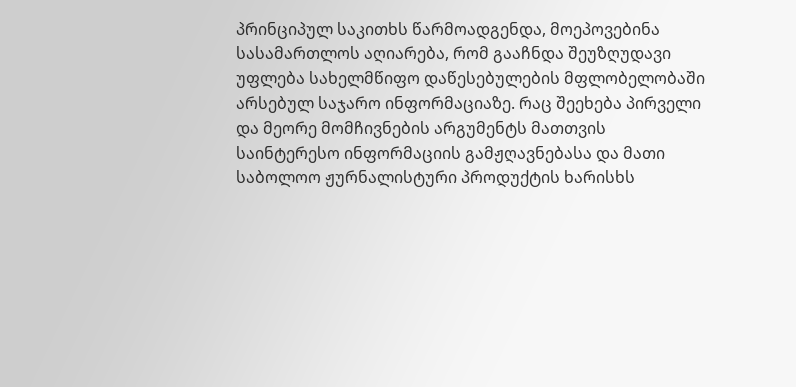პრინციპულ საკითხს წარმოადგენდა, მოეპოვებინა სასამართლოს აღიარება, რომ გააჩნდა შეუზღუდავი უფლება სახელმწიფო დაწესებულების მფლობელობაში არსებულ საჯარო ინფორმაციაზე. რაც შეეხება პირველი და მეორე მომჩივნების არგუმენტს მათთვის საინტერესო ინფორმაციის გამჟღავნებასა და მათი საბოლოო ჟურნალისტური პროდუქტის ხარისხს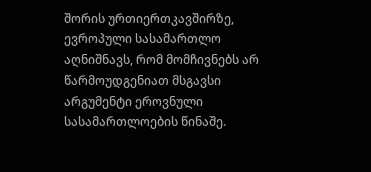შორის ურთიერთკავშირზე, ევროპული სასამართლო აღნიშნავს, რომ მომჩივნებს არ წარმოუდგენიათ მსგავსი არგუმენტი ეროვნული სასამართლოების წინაშე.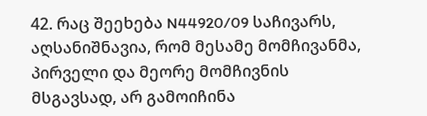42. რაც შეეხება N44920/09 საჩივარს, აღსანიშნავია, რომ მესამე მომჩივანმა, პირველი და მეორე მომჩივნის მსგავსად, არ გამოიჩინა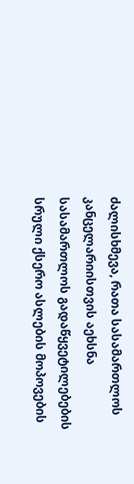ძალისხმევა, რათა სასამართლოს კანცელარიისთვის აეხსნა სასამართლოს გადაწყვეტილებების სრული ქსერო ასლების მოპოვების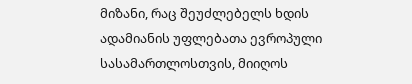მიზანი, რაც შეუძლებელს ხდის ადამიანის უფლებათა ევროპული სასამართლოსთვის, მიიღოს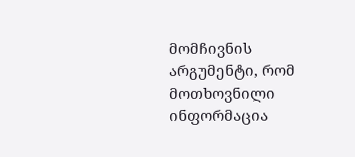მომჩივნის არგუმენტი, რომ მოთხოვნილი ინფორმაცია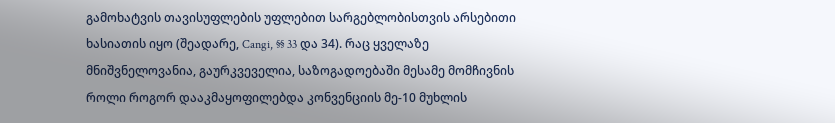გამოხატვის თავისუფლების უფლებით სარგებლობისთვის არსებითი ხასიათის იყო (შეადარე, Cangi, §§ 33 და 34). რაც ყველაზე მნიშვნელოვანია, გაურკვეველია, საზოგადოებაში მესამე მომჩივნის როლი როგორ დააკმაყოფილებდა კონვენციის მე-10 მუხლის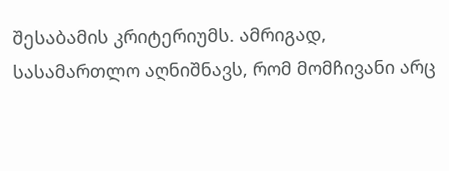შესაბამის კრიტერიუმს. ამრიგად, სასამართლო აღნიშნავს, რომ მომჩივანი არც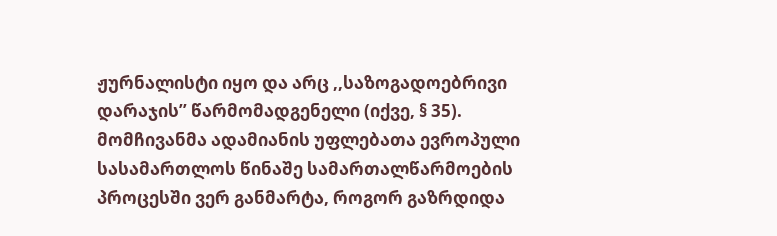ჟურნალისტი იყო და არც ,,საზოგადოებრივი დარაჯის’’ წარმომადგენელი (იქვე, § 35). მომჩივანმა ადამიანის უფლებათა ევროპული სასამართლოს წინაშე სამართალწარმოების პროცესში ვერ განმარტა, როგორ გაზრდიდა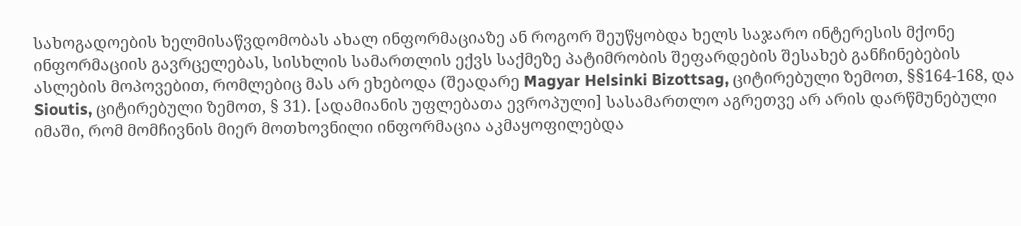სახოგადოების ხელმისაწვდომობას ახალ ინფორმაციაზე ან როგორ შეუწყობდა ხელს საჯარო ინტერესის მქონე ინფორმაციის გავრცელებას, სისხლის სამართლის ექვს საქმეზე პატიმრობის შეფარდების შესახებ განჩინებების ასლების მოპოვებით, რომლებიც მას არ ეხებოდა (შეადარე Magyar Helsinki Bizottsag, ციტირებული ზემოთ, §§164-168, და Sioutis, ციტირებული ზემოთ, § 31). [ადამიანის უფლებათა ევროპული] სასამართლო აგრეთვე არ არის დარწმუნებული იმაში, რომ მომჩივნის მიერ მოთხოვნილი ინფორმაცია აკმაყოფილებდა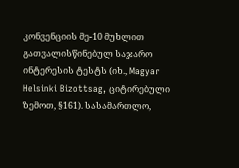კონვენციის მე-10 მუხლით გათვალისწინებულ საჯარო ინტერესის ტესტს (იხ., Magyar Helsinki Bizottsag, ციტირებული ზემოთ, §161). სასამართლო,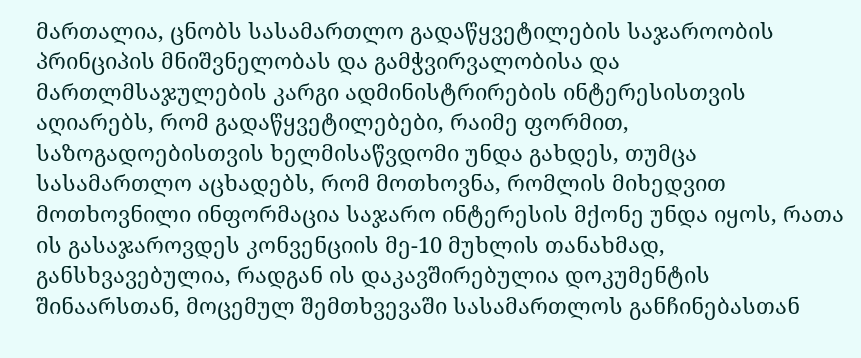მართალია, ცნობს სასამართლო გადაწყვეტილების საჯაროობის პრინციპის მნიშვნელობას და გამჭვირვალობისა და მართლმსაჯულების კარგი ადმინისტრირების ინტერესისთვის აღიარებს, რომ გადაწყვეტილებები, რაიმე ფორმით, საზოგადოებისთვის ხელმისაწვდომი უნდა გახდეს, თუმცა სასამართლო აცხადებს, რომ მოთხოვნა, რომლის მიხედვით მოთხოვნილი ინფორმაცია საჯარო ინტერესის მქონე უნდა იყოს, რათა ის გასაჯაროვდეს კონვენციის მე-10 მუხლის თანახმად, განსხვავებულია, რადგან ის დაკავშირებულია დოკუმენტის შინაარსთან, მოცემულ შემთხვევაში სასამართლოს განჩინებასთან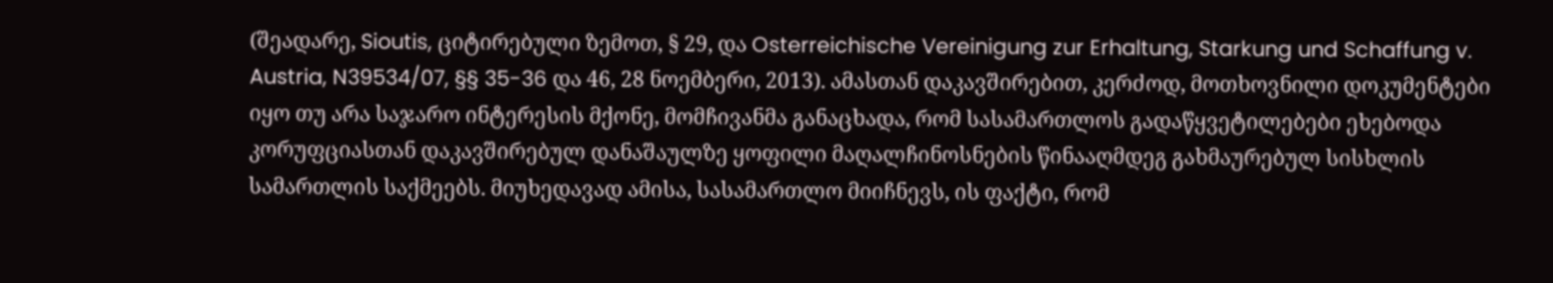(შეადარე, Sioutis, ციტირებული ზემოთ, § 29, და Osterreichische Vereinigung zur Erhaltung, Starkung und Schaffung v. Austria, N39534/07, §§ 35-36 და 46, 28 ნოემბერი, 2013). ამასთან დაკავშირებით, კერძოდ, მოთხოვნილი დოკუმენტები იყო თუ არა საჯარო ინტერესის მქონე, მომჩივანმა განაცხადა, რომ სასამართლოს გადაწყვეტილებები ეხებოდა კორუფციასთან დაკავშირებულ დანაშაულზე ყოფილი მაღალჩინოსნების წინააღმდეგ გახმაურებულ სისხლის სამართლის საქმეებს. მიუხედავად ამისა, სასამართლო მიიჩნევს, ის ფაქტი, რომ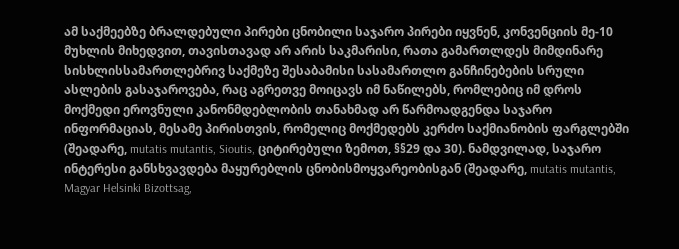ამ საქმეებზე ბრალდებული პირები ცნობილი საჯარო პირები იყვნენ, კონვენციის მე-10 მუხლის მიხედვით, თავისთავად არ არის საკმარისი, რათა გამართლდეს მიმდინარე სისხლისსამართლებრივ საქმეზე შესაბამისი სასამართლო განჩინებების სრული ასლების გასაჯაროვება, რაც აგრეთვე მოიცავს იმ ნაწილებს, რომლებიც იმ დროს მოქმედი ეროვნული კანონმდებლობის თანახმად არ წარმოადგენდა საჯარო ინფორმაციას, მესამე პირისთვის, რომელიც მოქმედებს კერძო საქმიანობის ფარგლებში (შეადარე, mutatis mutantis, Sioutis, ციტირებული ზემოთ, §§29 და 30). ნამდვილად, საჯარო ინტერესი განსხვავდება მაყურებლის ცნობისმოყვარეობისგან (შეადარე, mutatis mutantis, Magyar Helsinki Bizottsag,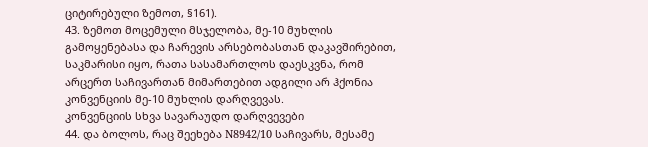ციტირებული ზემოთ, §161).
43. ზემოთ მოცემული მსჯელობა, მე-10 მუხლის გამოყენებასა და ჩარევის არსებობასთან დაკავშირებით, საკმარისი იყო, რათა სასამართლოს დაესკვნა, რომ არცერთ საჩივართან მიმართებით ადგილი არ ჰქონია კონვენციის მე-10 მუხლის დარღვევას.
კონვენციის სხვა სავარაუდო დარღვევები
44. და ბოლოს, რაც შეეხება N8942/10 საჩივარს, მესამე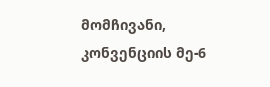მომჩივანი, კონვენციის მე-6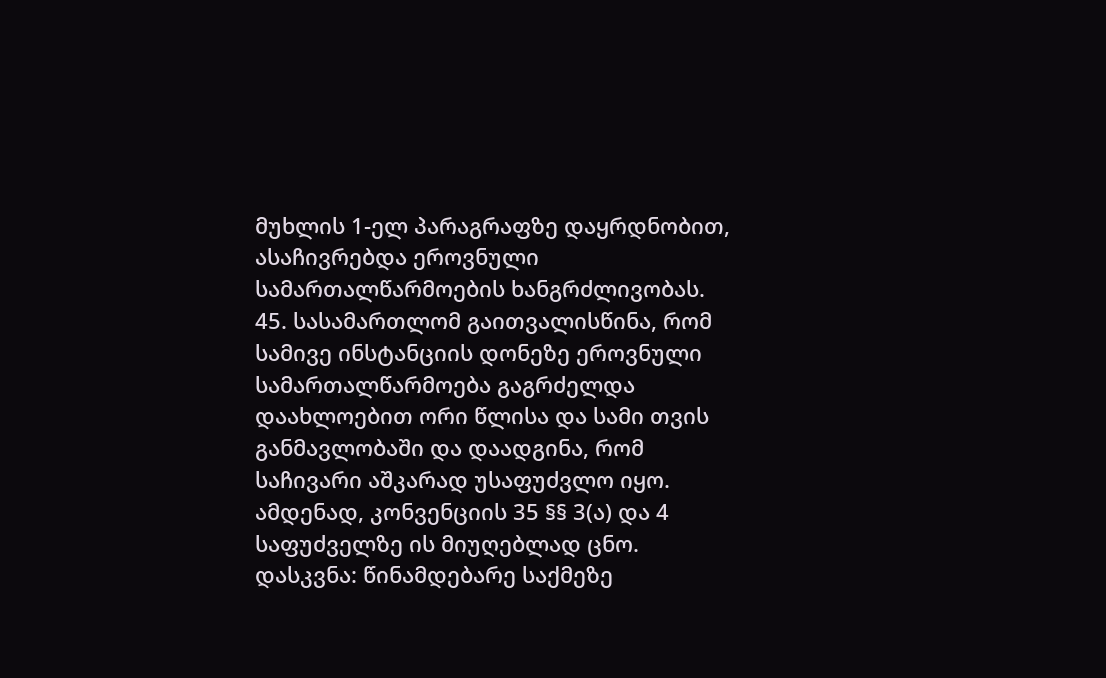მუხლის 1-ელ პარაგრაფზე დაყრდნობით, ასაჩივრებდა ეროვნული სამართალწარმოების ხანგრძლივობას.
45. სასამართლომ გაითვალისწინა, რომ სამივე ინსტანციის დონეზე ეროვნული სამართალწარმოება გაგრძელდა დაახლოებით ორი წლისა და სამი თვის განმავლობაში და დაადგინა, რომ საჩივარი აშკარად უსაფუძვლო იყო. ამდენად, კონვენციის 35 §§ 3(ა) და 4 საფუძველზე ის მიუღებლად ცნო.
დასკვნა: წინამდებარე საქმეზე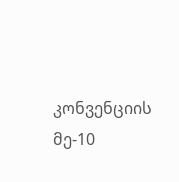კონვენციის მე-10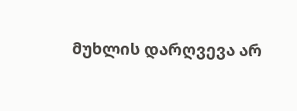მუხლის დარღვევა არ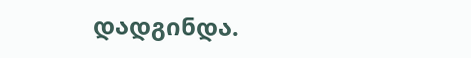დადგინდა.